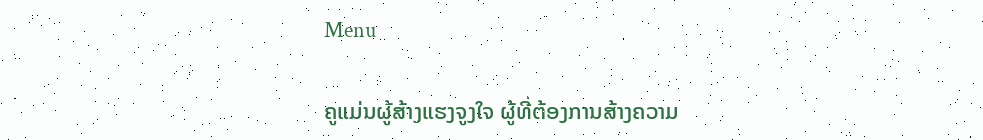Menu

ຄູແມ່ນຜູ້ສ້າງແຮງຈູງໃຈ ຜູ້ທີ່ຕ້ອງການສ້າງຄວາມ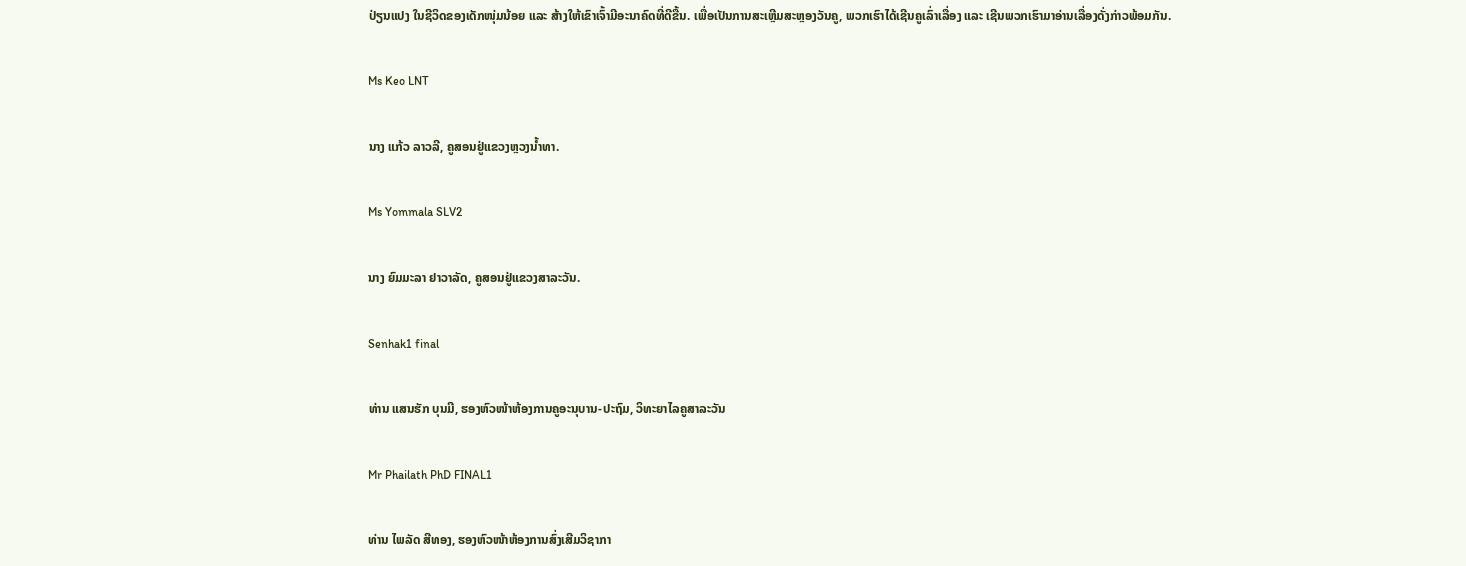ປ່ຽນແປງ ໃນຊີວິດຂອງເດັກໜຸ່ມນ້ອຍ ແລະ ສ້າງໃຫ້ເຂົາເຈົ້າມີອະນາຄົດທີ່ດີຂື້ນ. ເພື່ອເປັນການສະເຫຼີມສະຫຼອງວັນຄູ, ພວກເຮົາໄດ້ເຊີນຄູເລົ່າເລື່ອງ ແລະ ເຊີນພວກເຮົາມາອ່ານເລື່ອງດັ່ງກ່າວພ້ອມກັນ.

Ms Keo LNT

ນາງ ແກ້ວ ລາວລີ, ຄູສອນຢູ່ແຂວງຫຼວງນ້ຳທາ.

Ms Yommala SLV2

ນາງ ຍົມມະລາ ຢາວາລັດ, ຄູສອນຢູ່ແຂວງສາລະວັນ.

Senhak1 final

ທ່ານ ແສນຮັກ ບຸນມີ, ຮອງຫົວໜ້າຫ້ອງການຄູອະນຸບານ-ປະຖົມ, ວິທະຍາໄລຄູສາລະວັນ

Mr Phailath PhD FINAL1

ທ່ານ ໄພລັດ ສີທອງ, ຮອງຫົວໜ້າຫ້ອງການສົ່ງເສີມວິຊາກາ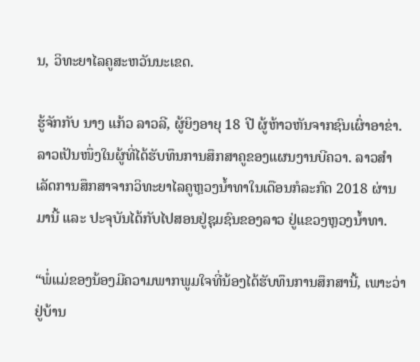ນ, ວິທະຍາໄລຄູສະຫວັນນະເຂດ.

ຮູ້ຈັກກັບ ນາງ ແກ້ວ ລາວລີ, ຜູ້ຍິງອາຍຸ 18 ປີ ຜູ້ຫ້າວຫັນຈາກຊົນເຜົ່າອາຂ່າ. ລາວເປັນໜຶ່ງໃນຜູ້ທີ່ໄດ້ຮັບທຶນການສຶກສາຄູຂອງແຜນງານບີຄວາ. ລາວສຳເລັດການສຶກສາຈາກວິທະຍາໄລຄູຫຼວງນ້ຳທາໃນເດືອນກໍລະກົດ 2018 ຜ່ານມານີ້ ແລະ ປະຈຸບັນໄດ້ກັບໄປສອນຢູ່ຊຸມຊົນຂອງລາວ ຢູ່ແຂວງຫຼວງນ້ຳທາ.

“ພໍ່ແມ່ຂອງນ້ອງມີຄວາມພາກພູມໃຈທີ່ນ້ອງໄດ້ຮັບທຶນການສຶກສານີ້, ເພາະວ່າຢູ່ບ້ານ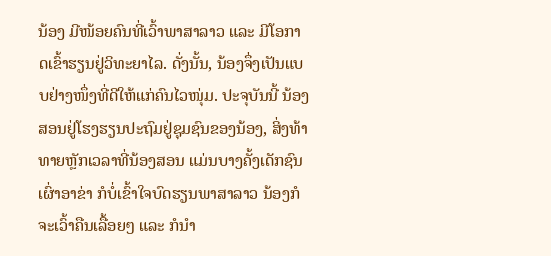ນ້ອງ ມີໜ້ອຍຄົນທີ່ເວົ້າພາສາລາວ ແລະ ມີໂອກາດເຂົ້າຮຽນຢູ່ວິທະຍາໄລ. ດັ່ງນັ້ນ, ນ້ອງຈຶ່ງເປັນແບບຢ່າງໜຶ່ງທີ່ດີໃຫ້ແກ່ຄົນໄວໜຸ່ມ. ປະຈຸບັນນີ້ ນ້ອງສອນຢູ່ໂຮງຮຽນປະຖົມຢູ່ຊຸມຊົນຂອງນ້ອງ, ສິ່ງທ້າທາຍຫຼັກເວລາທີ່ນ້ອງສອນ ແມ່ນບາງຄັ້ງເດັກຊົນເຜົ່າອາຂ່າ ກໍບໍ່ເຂົ້າໃຈບົດຮຽນພາສາລາວ ນ້ອງກໍຈະເວົ້າຄືນເລື້ອຍໆ ແລະ ກໍນຳ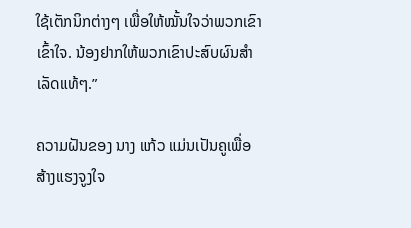ໃຊ້ເຕັກນິກຕ່າງໆ ເພື່ອໃຫ້ໝັ້ນໃຈວ່າພວກເຂົາເຂົ້າໃຈ. ນ້ອງຢາກໃຫ້ພວກເຂົາປະສົບຜົນສຳເລັດແທ້ໆ.”

ຄວາມຝັນຂອງ ນາງ ແກ້ວ ແມ່ນເປັນຄູເພື່ອສ້າງແຮງຈູງໃຈ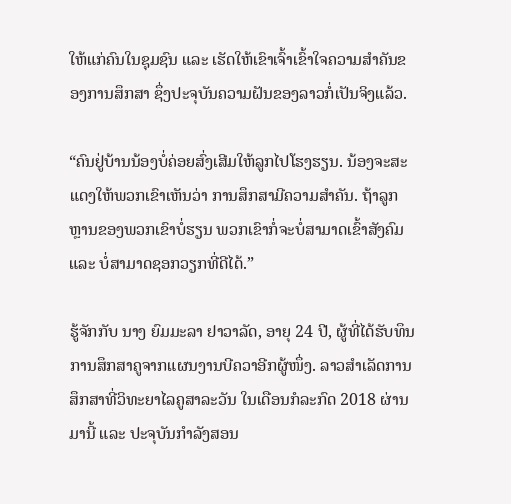ໃຫ້ແກ່ຄົນໃນຊຸມຊົນ ແລະ ເຮັດໃຫ້ເຂົາເຈົ້າເຂົ້າໃຈຄວາມສຳຄັນຂອງການສຶກສາ ຊຶ່ງປະຈຸບັນຄວາມຝັນຂອງລາວກໍ່ເປັນຈິງແລ້ວ.

“ຄົນຢູ່ບ້ານນ້ອງບໍ່ຄ່ອຍສົ່ງເສີມໃຫ້ລູກໄປໂຮງຮຽນ. ນ້ອງຈະສະແດງໃຫ້ພວກເຂົາເຫັນວ່າ ການສຶກສາມີຄວາມສຳຄັນ. ຖ້າລູກຫຼານຂອງພວກເຂົາບໍ່ຮຽນ ພວກເຂົາກໍ່ຈະບໍ່ສາມາດເຂົ້າສັງຄົມ ແລະ ບໍ່ສາມາດຊອກວຽກທີ່ດີໄດ້.”

ຮູ້ຈັກກັບ ນາງ ຍົມມະລາ ຢາວາລັດ, ອາຍຸ 24 ປີ, ຜູ້ທີ່ໄດ້ຮັບທຶນການສຶກສາຄູຈາກແຜນງານບີຄວາອີກຜູ້ໜຶ່ງ. ລາວສຳເລັດການສຶກສາທີ່ວິທະຍາໄລຄູສາລະວັນ ໃນເດືອນກໍລະກົດ 2018 ຜ່ານມານີ້ ແລະ ປະຈຸບັນກຳລັງສອນ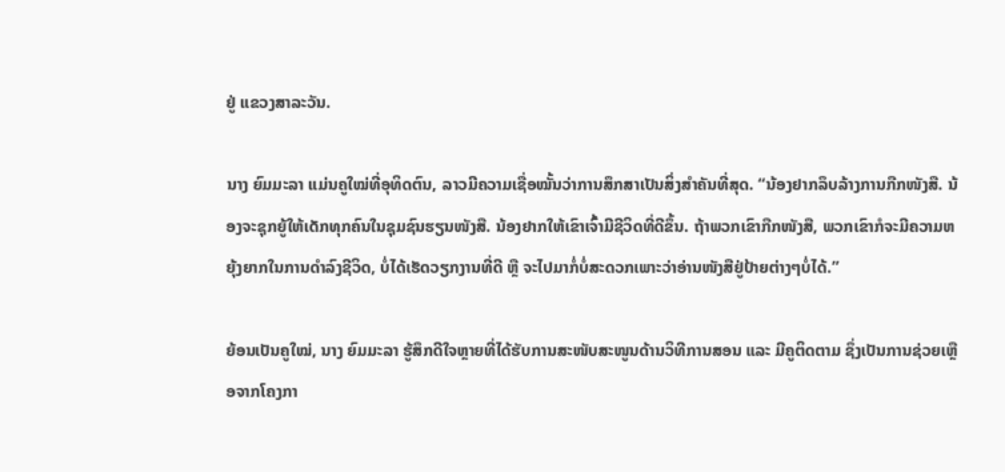ຢູ່ ແຂວງສາລະວັນ.

ນາງ ຍົມມະລາ ແມ່ນຄູໃໝ່ທີ່ອຸທິດຕົນ, ລາວມີຄວາມເຊື່ອໝັ້ນວ່າການສຶກສາເປັນສິ່ງສຳຄັນທີ່ສຸດ. “ນ້ອງຢາກລຶບລ້າງການກືກໜັງສື. ນ້ອງຈະຊຸກຍູ້ໃຫ້ເດັກທຸກຄົນໃນຊຸມຊົນຮຽນໜັງສື. ນ້ອງຢາກໃຫ້ເຂົາເຈົ້າມີຊີວິດທີ່ດີຂຶ້ນ. ຖ້າພວກເຂົາກືກໜັງສື, ພວກເຂົາກໍຈະມີຄວາມຫຍຸ້ງຍາກໃນການດຳລົງຊີວິດ, ບໍ່ໄດ້ເຮັດວຽກງານທີ່ດີ ຫຼື ຈະໄປມາກໍ່ບໍ່ສະດວກເພາະວ່າອ່ານໜັງສືຢູ່ປ້າຍຕ່າງໆບໍ່ໄດ້.”

ຍ້ອນເປັນຄູໃໝ່, ນາງ ຍົມມະລາ ຮູ້ສຶກດີໃຈຫຼາຍທີ່ໄດ້ຮັບການສະໜັບສະໜູນດ້ານວິທີການສອນ ແລະ ມີຄູຕິດຕາມ ຊຶ່ງເປັນການຊ່ວຍເຫຼືອຈາກໂຄງກາ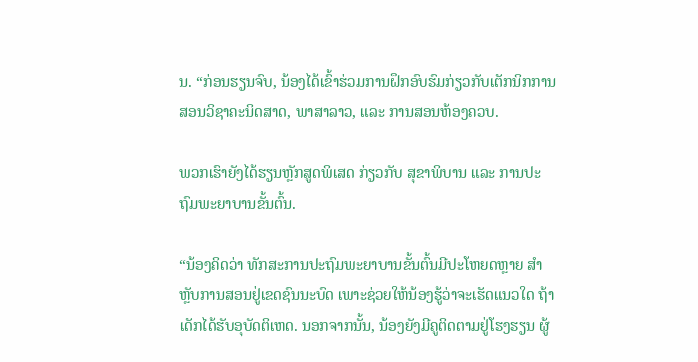ນ. “ກ່ອນຮຽນຈົບ, ນ້ອງໄດ້ເຂົ້າຮ່ວມການຝຶກອົບຮົມກ່ຽວກັບເຕັກນິກການສອນວິຊາຄະນິດສາດ, ພາສາລາວ, ແລະ ການສອນຫ້ອງຄວບ.

ພວກເຮົາຍັງໄດ້ຮຽນຫຼັກສູດພິເສດ ກ່ຽວກັບ ສຸຂາພິບານ ແລະ ການປະຖົມພະຍາບານຂັ້ນຕົ້ນ.

“ນ້ອງຄິດວ່າ ທັກສະການປະຖົມພະຍາບານຂັ້ນຕົ້ນມີປະໂຫຍດຫຼາຍ ສຳຫຼັບການສອນຢູ່ເຂດຊົນນະບົດ ເພາະຊ່ວຍໃຫ້ນ້ອງຮູ້ວ່າຈະເຮັດແນວໃດ ຖ້າເດັກໄດ້ຮັບອຸບັດຕິເຫດ. ນອກຈາກນັ້ນ, ນ້ອງຍັງມີຄູຕິດຕາມຢູ່ໂຮງຮຽນ ຜູ້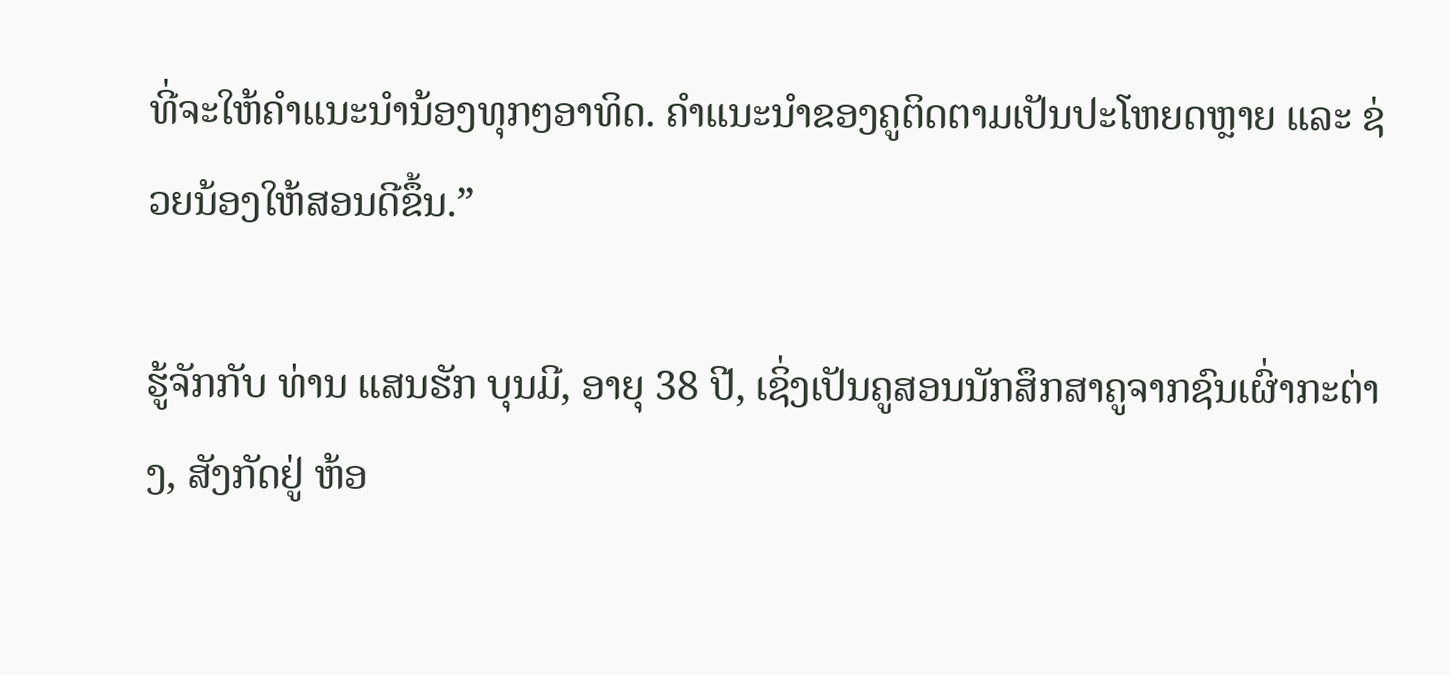ທີ່ຈະໃຫ້ຄຳແນະນຳນ້ອງທຸກໆອາທິດ. ຄຳແນະນຳຂອງຄູຕິດຕາມເປັນປະໂຫຍດຫຼາຍ ແລະ ຊ່ວຍນ້ອງໃຫ້ສອນດີຂຶ້ນ.”

ຮູ້ຈັກກັບ ທ່ານ ແສນຮັກ ບຸນມີ, ອາຍຸ 38 ປີ, ເຊິ່ງເປັນຄູສອນນັກສຶກສາຄູຈາກຊົນເຜົ່າກະຕ່າງ, ສັງກັດຢູ່ ຫ້ອ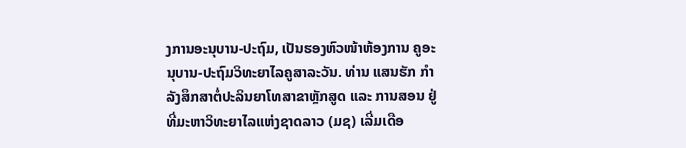ງການອະນຸບານ-ປະຖົມ, ເປັນຮອງຫົວໜ້າຫ້ອງການ ຄູອະນຸບານ-ປະຖົມວິທະຍາໄລຄູສາລະວັນ. ທ່ານ ແສນຮັກ ກຳລັງສຶກສາຕໍ່ປະລິນຍາໂທສາຂາຫຼັກສູດ ແລະ ການສອນ ຢູ່ທີ່ມະຫາວິທະຍາໄລແຫ່ງຊາດລາວ (ມຊ) ເລີ່ມເດືອ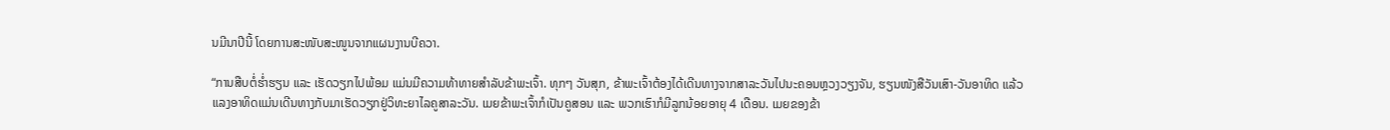ນມີນາປີນີ້ ໂດຍການສະໜັບສະໜູນຈາກແຜນງານບີຄວາ.

“ການສືບຕໍ່ຮ່ຳຮຽນ ແລະ ເຮັດວຽກໄປພ້ອມ ແມ່ນມີຄວາມທ້າທາຍສຳລັບຂ້າພະເຈົ້າ. ທຸກໆ ວັນສຸກ, ຂ້າພະເຈົ້າຕ້ອງໄດ້ເດີນທາງຈາກສາລະວັນໄປນະຄອນຫຼວງວຽງຈັນ, ຮຽນໜັງສືວັນເສົາ-ວັນອາທິດ ແລ້ວແລງອາທິດແມ່ນເດີນທາງກັບມາເຮັດວຽກຢູ່ວິທະຍາໄລຄູສາລະວັນ. ເມຍຂ້າພະເຈົ້າກໍເປັນຄູສອນ ແລະ ພວກເຮົາກໍມີລູກນ້ອຍອາຍຸ 4 ເດືອນ. ເມຍຂອງຂ້າ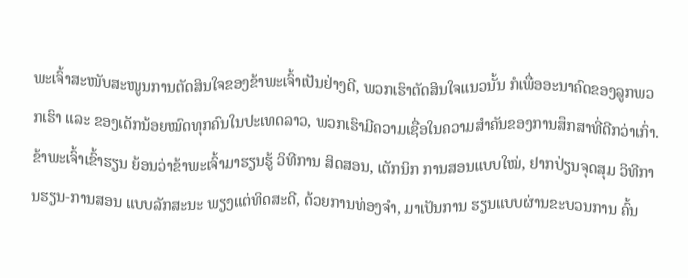ພະເຈົ້າສະໜັບສະໜູນການຕັດສິນໃຈຂອງຂ້າພະເຈົ້າເປັນຢ່າງດີ, ພວກເຮົາຕັດສິນໃຈແນວນັ້ນ ກໍເພື່ອອະນາຄົດຂອງລູກພວກເຮົາ ແລະ ຂອງເດັກນ້ອຍໝົດທຸກຄົນໃນປະເທດລາວ, ພວກເຮົາມີຄວາມເຊື່ອໃນຄວາມສຳຄັນຂອງການສຶກສາທີ່ດີກວ່າເກົ່າ. ຂ້າພະເຈົ້າເຂົ້າຮຽນ ຍ້ອນວ່າຂ້າພະເຈົ້າມາຮຽນຮູ້ ວິທີການ ສິດສອນ, ເຕັກນິກ ການສອນແບບໃໝ່, ຢາກປ່ຽນຈຸດສຸມ ວິທີການຮຽນ-ການສອນ ແບບລັກສະນະ ພຽງແຕ່ທິດສະດີ, ດ້ວຍການທ່ອງຈໍາ, ມາເປັນການ ຮຽນແບບຜ່ານຂະບວນການ ຄົ້ນ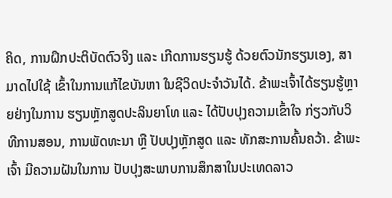ຄິດ, ການຝຶກປະຕິບັດຕົວຈິງ ແລະ ເກີດການຮຽນຮູ້ ດ້ວຍຕົວນັກຮຽນເອງ, ສາມາດໄປໃຊ້ ເຂົ້າໃນການແກ້ໄຂບັນຫາ ໃນຊີວິດປະຈໍາວັນໄດ້. ຂ້າພະເຈົ້າໄດ້ຮຽນຮູ້ຫຼາຍຢ່າງໃນການ ຮຽນຫຼັກສູດປະລິນຍາໂທ ແລະ ໄດ້ປັບປຸງຄວາມເຂົ້າໃຈ ກ່ຽວກັບວິທີການສອນ, ການພັດທະນາ ຫຼື ປັບປຸງຫຼັກສູດ ແລະ ທັກສະການຄົ້ນຄວ້າ. ຂ້າພະເຈົ້າ ມີຄວາມຝັນໃນການ ປັບປຸງສະພາບການສຶກສາໃນປະເທດລາວ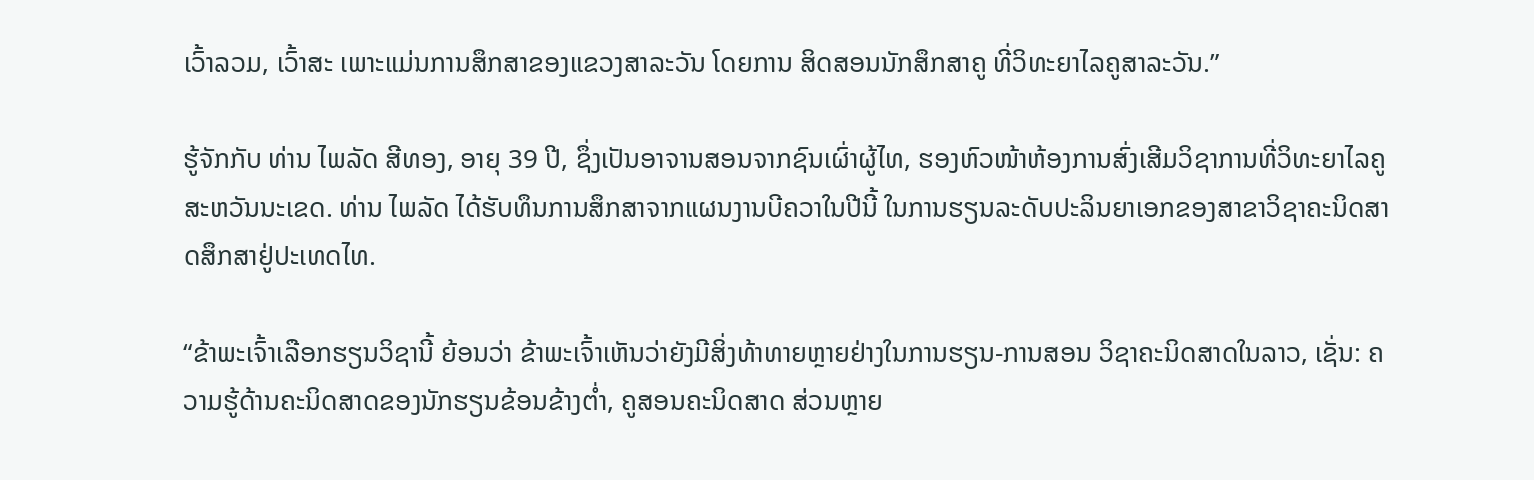ເວົ້າລວມ, ເວົ້າສະ ເພາະແມ່ນການສຶກສາຂອງແຂວງສາລະວັນ ໂດຍການ ສິດສອນນັກສຶກສາຄູ ທີ່ວິທະຍາໄລຄູສາລະວັນ.”

ຮູ້ຈັກກັບ ທ່ານ ໄພລັດ ສີທອງ, ອາຍຸ 39 ປີ, ຊຶ່ງເປັນອາຈານສອນຈາກຊົນເຜົ່າຜູ້ໄທ, ຮອງຫົວໜ້າຫ້ອງການສົ່ງເສີມວິຊາການທີ່ວິທະຍາໄລຄູສະຫວັນນະເຂດ. ທ່ານ ໄພລັດ ໄດ້ຮັບທຶນການສຶກສາຈາກແຜນງານບີຄວາໃນປີນີ້ ໃນການຮຽນລະດັບປະລິນຍາເອກຂອງສາຂາວິຊາຄະນິດສາດສຶກສາຢູ່ປະເທດໄທ.

“ຂ້າພະເຈົ້າເລືອກຮຽນວິຊານີ້ ຍ້ອນວ່າ ຂ້າພະເຈົ້າເຫັນວ່າຍັງມີສິ່ງທ້າທາຍຫຼາຍຢ່າງໃນການຮຽນ-ການສອນ ວິຊາຄະນິດສາດໃນລາວ, ເຊັ່ນ: ຄວາມຮູ້ດ້ານຄະນິດສາດຂອງນັກຮຽນຂ້ອນຂ້າງຕໍ່າ, ຄູສອນຄະນິດສາດ ສ່ວນຫຼາຍ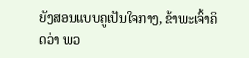ຍັງສອນແບບຄູເປັນໃຈກາງ, ຂ້າພະເຈົ້າຄິດວ່າ ພວ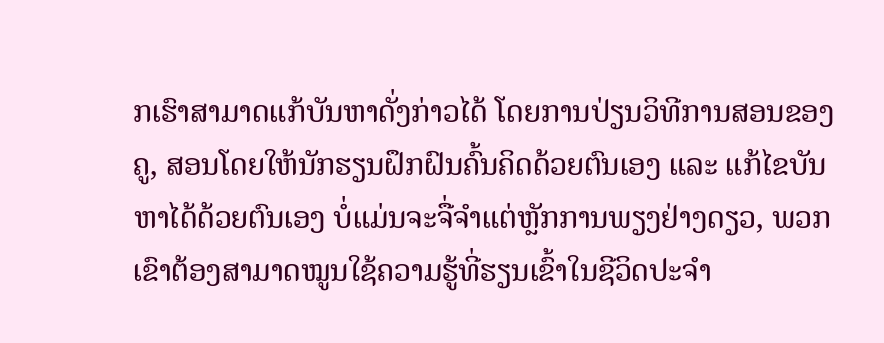ກເຮົາສາມາດແກ້ບັນຫາດັ່ງກ່າວໄດ້ ໂດຍການປ່ຽນວິທີການສອນຂອງຄູ, ສອນໂດຍໃຫ້ນັກຮຽນຝຶກຝົນຄົ້ນຄິດດ້ວຍຕົນເອງ ແລະ ແກ້ໄຂບັນຫາໄດ້ດ້ວຍຕົນເອງ ບໍ່ແມ່ນຈະຈື່ຈຳແຕ່ຫຼັກການພຽງຢ່າງດຽວ, ພວກເຂົາຕ້ອງສາມາດໝູນໃຊ້ຄວາມຮູ້ທີ່ຮຽນເຂົ້າໃນຊີວິດປະຈຳ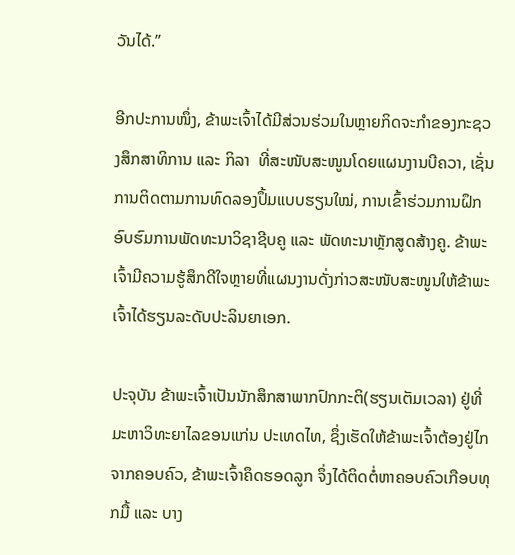ວັນໄດ້.”

ອີກປະການໜຶ່ງ, ຂ້າພະເຈົ້າໄດ້ມີສ່ວນຮ່ວມໃນຫຼາຍກິດຈະກຳຂອງກະຊວງສຶກສາທິການ ແລະ ກິລາ  ທີ່ສະໜັບສະໜູນໂດຍແຜນງານບີຄວາ, ເຊັ່ນການຕິດຕາມການທົດລອງປຶ້ມແບບຮຽນໃໝ່, ການເຂົ້າຮ່ວມການຝຶກອົບຮົມການພັດທະນາວິຊາຊີບຄູ ແລະ ພັດທະນາຫຼັກສູດສ້າງຄູ. ຂ້າພະ ເຈົ້າມີຄວາມຮູ້ສຶກດີໃຈຫຼາຍທີ່ແຜນງານດັ່ງກ່າວສະໜັບສະໜູນໃຫ້ຂ້າພະເຈົ້າໄດ້ຮຽນລະດັບປະລິນຍາເອກ.

ປະຈຸບັນ ຂ້າພະເຈົ້າເປັນນັກສຶກສາພາກປົກກະຕິ(ຮຽນເຕັມເວລາ) ຢູ່ທີ່ມະຫາວິທະຍາໄລຂອນແກ່ນ ປະເທດໄທ, ຊຶ່ງເຮັດໃຫ້ຂ້າພະເຈົ້າຕ້ອງຢູ່ໄກຈາກຄອບຄົວ, ຂ້າພະເຈົ້າຄຶດຮອດລູກ ຈຶ່ງໄດ້ຕິດຕໍ່ຫາຄອບຄົວເກືອບທຸກມື້ ແລະ ບາງ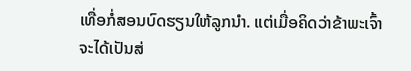ເທື່ອກໍ່ສອນບົດຮຽນໃຫ້ລູກນຳ. ແຕ່ເມື່ອຄິດວ່າຂ້າພະເຈົ້າຈະໄດ້ເປັນສ່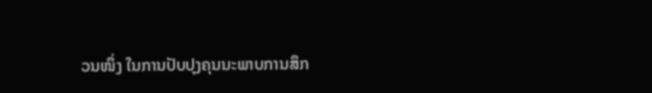ວນໜຶ່ງ ໃນການປັບປຸງຄຸນນະພາບການສຶກ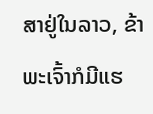ສາຢູ່ໃນລາວ, ຂ້າພະເຈົ້າກໍມີແຮ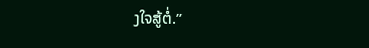ງໃຈສູ້ຕໍ່.”